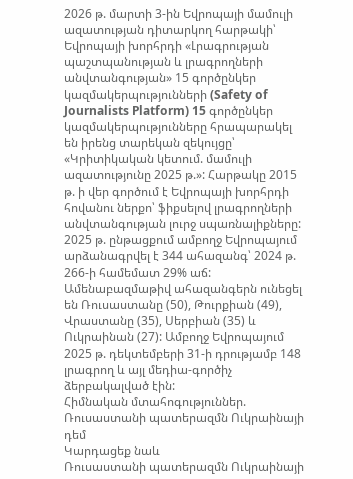2026 թ. մարտի 3-ին Եվրոպայի մամուլի ազատության դիտարկող հարթակի՝ Եվրոպայի խորհրդի «Լրագրության պաշտպանության և լրագրողների անվտանգության» 15 գործընկեր կազմակերպությունների (Safety of Journalists Platform) 15 գործընկեր կազմակերպությունները հրապարակել են իրենց տարեկան զեկույցը՝ «Կրիտիկական կետում. մամուլի ազատությունը 2025 թ.»: Հարթակը 2015 թ. ի վեր գործում է Եվրոպայի խորհրդի հովանու ներքո՝ ֆիքսելով լրագրողների անվտանգության լուրջ սպառնալիքները:
2025 թ. ընթացքում ամբողջ Եվրոպայում արձանագրվել է 344 ահազանգ՝ 2024 թ. 266-ի համեմատ 29% աճ: Ամենաբազմաթիվ ահազանգերն ունեցել են Ռուսաստանը (50), Թուրքիան (49), Վրաստանը (35), Սերբիան (35) և Ուկրաինան (27): Ամբողջ Եվրոպայում 2025 թ. դեկտեմբերի 31-ի դրությամբ 148 լրագրող և այլ մեդիա-գործիչ ձերբակալված էին:
Հիմնական մտահոգություններ. Ռուսաստանի պատերազմն Ուկրաինայի դեմ
Կարդացեք նաև
Ռուսաստանի պատերազմն Ուկրաինայի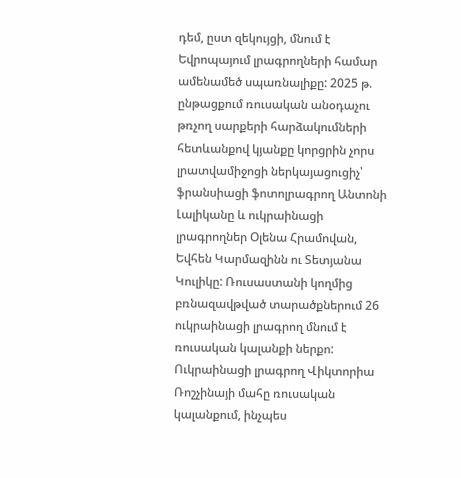դեմ, ըստ զեկույցի, մնում է Եվրոպայում լրագրողների համար ամենամեծ սպառնալիքը: 2025 թ. ընթացքում ռուսական անօդաչու թռչող սարքերի հարձակումների հետևանքով կյանքը կորցրին չորս լրատվամիջոցի ներկայացուցիչ՝ ֆրանսիացի ֆոտոլրագրող Անտոնի Լալիկանը և ուկրաինացի լրագրողներ Օլենա Հրամովան, Եվհեն Կարմազինն ու Տետյանա Կուլիկը: Ռուսաստանի կողմից բռնազավթված տարածքներում 26 ուկրաինացի լրագրող մնում է ռուսական կալանքի ներքո:
Ուկրաինացի լրագրող Վիկտորիա Ռոշչինայի մահը ռուսական կալանքում, ինչպես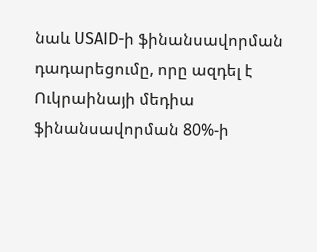նաև USAID-ի ֆինանսավորման դադարեցումը, որը ազդել է Ուկրաինայի մեդիա ֆինանսավորման 80%-ի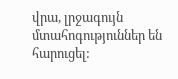վրա, լրջագույն մտահոգություններ են հարուցել: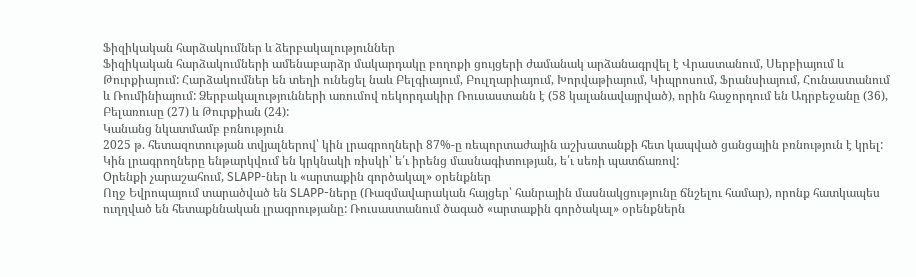Ֆիզիկական հարձակումներ և ձերբակալություններ
Ֆիզիկական հարձակումների ամենաբարձր մակարդակը բողոքի ցույցերի ժամանակ արձանագրվել է Վրաստանում, Սերբիայում և Թուրքիայում: Հարձակումներ են տեղի ունեցել նաև Բելգիայում, Բուլղարիայում, Խորվաթիայում, Կիպրոսում, Ֆրանսիայում, Հունաստանում և Ռումինիայում: Ձերբակալությունների առումով ռեկորդակիր Ռուսաստանն է (58 կալանավայրված), որին հաջորդում են Ադրբեջանը (36), Բելառուսը (27) և Թուրքիան (24):
Կանանց նկատմամբ բռնություն
2025 թ. հետազոտության տվյալներով՝ կին լրագրողների 87%-ը ռեպորտաժային աշխատանքի հետ կապված ցանցային բռնություն է կրել: Կին լրագրողները ենթարկվում են կրկնակի ռիսկի՝ ե՛ւ իրենց մասնագիտության, ե՛ւ սեռի պատճառով:
Oրենքի չարաշահում, SLAPP-ներ և «արտաքին գործակալ» օրենքներ
Ողջ Եվրոպայում տարածված են SLAPP-ները (Ռազմավարական հայցեր՝ հանրային մասնակցությունը ճնշելու համար), որոնք հատկապես ուղղված են հետաքննական լրագրությանը: Ռուսաստանում ծագած «արտաքին գործակալ» օրենքներն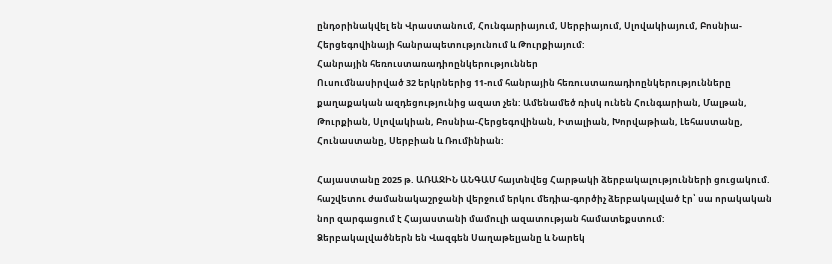ընդօրինակվել են Վրաստանում, Հունգարիայում, Սերբիայում, Սլովակիայում, Բոսնիա-Հերցեգովինայի հանրապետությունում և Թուրքիայում:
Հանրային հեռուստառադիոընկերություններ
Ուսումնասիրված 32 երկրներից 11-ում հանրային հեռուստառադիոընկերությունները քաղաքական ազդեցությունից ազատ չեն: Ամենամեծ ռիսկ ունեն Հունգարիան, Մալթան, Թուրքիան, Սլովակիան, Բոսնիա-Հերցեգովինան, Իտալիան, Խորվաթիան, Լեհաստանը, Հունաստանը, Սերբիան և Ռումինիան:

Հայաստանը 2025 թ. ԱՌԱՋԻՆ ԱՆԳԱՄ հայտնվեց Հարթակի ձերբակալությունների ցուցակում. հաշվետու ժամանակաշրջանի վերջում երկու մեդիա-գործիչ ձերբակալված էր՝ սա որակական նոր զարգացում է Հայաստանի մամուլի ազատության համատեքստում:
Ձերբակալվածներն են Վազգեն Սաղաթելյանը և Նարեկ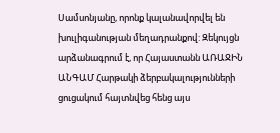Սամսոնյանը, որոնք կալանավորվել են խուլիգանության մեղադրանքով: Զեկույցն արձանագրում է, որ Հայաստանն ԱՌԱՋԻՆ ԱՆԳԱՄ Հարթակի ձերբակալությունների ցուցակում հայտնվեց հենց այս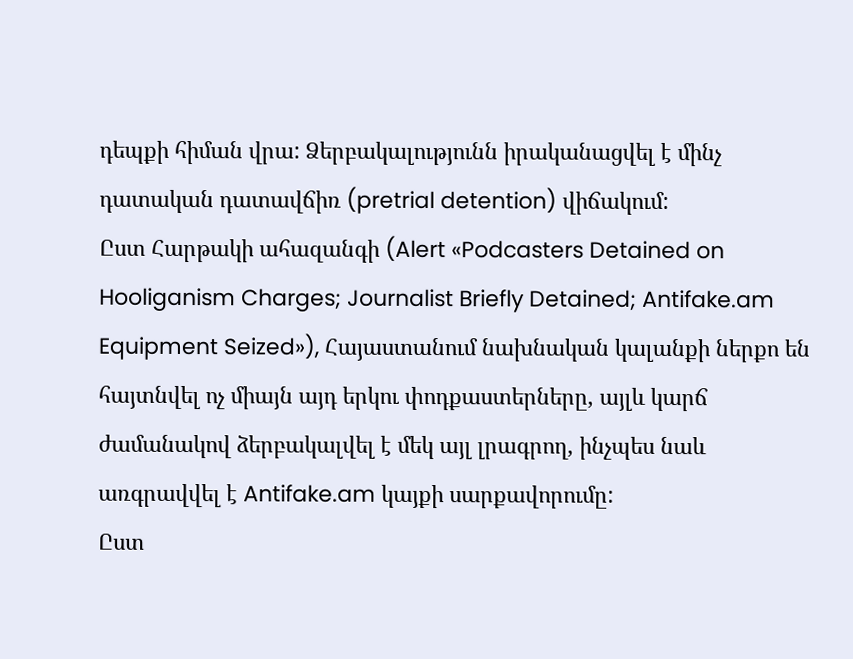դեպքի հիման վրա: Ձերբակալությունն իրականացվել է մինչ դատական դատավճիռ (pretrial detention) վիճակում:
Ըստ Հարթակի ահազանգի (Alert «Podcasters Detained on Hooliganism Charges; Journalist Briefly Detained; Antifake.am Equipment Seized»), Հայաստանում նախնական կալանքի ներքո են հայտնվել ոչ միայն այդ երկու փոդքաստերները, այլև կարճ ժամանակով ձերբակալվել է մեկ այլ լրագրող, ինչպես նաև առգրավվել է Antifake.am կայքի սարքավորումը:
Ըստ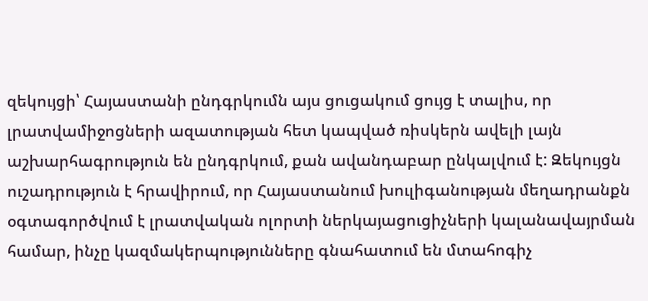զեկույցի՝ Հայաստանի ընդգրկումն այս ցուցակում ցույց է տալիս, որ լրատվամիջոցների ազատության հետ կապված ռիսկերն ավելի լայն աշխարհագրություն են ընդգրկում, քան ավանդաբար ընկալվում է: Զեկույցն ուշադրություն է հրավիրում, որ Հայաստանում խուլիգանության մեղադրանքն օգտագործվում է լրատվական ոլորտի ներկայացուցիչների կալանավայրման համար, ինչը կազմակերպությունները գնահատում են մտահոգիչ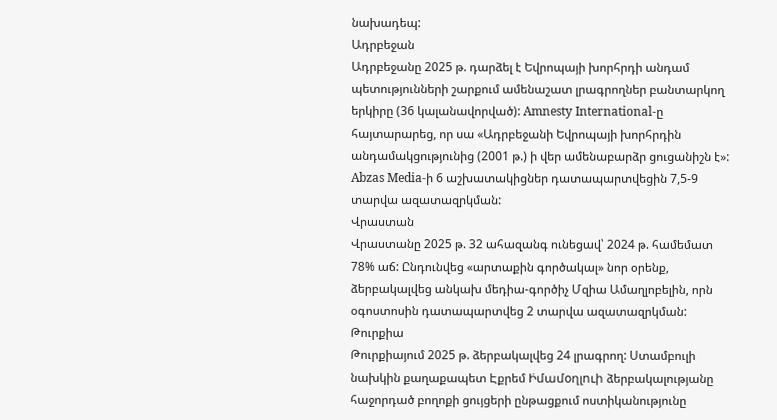նախադեպ:
Ադրբեջան
Ադրբեջանը 2025 թ. դարձել է Եվրոպայի խորհրդի անդամ պետությունների շարքում ամենաշատ լրագրողներ բանտարկող երկիրը (36 կալանավորված): Amnesty International-ը հայտարարեց, որ սա «Ադրբեջանի Եվրոպայի խորհրդին անդամակցությունից (2001 թ.) ի վեր ամենաբարձր ցուցանիշն է»: Abzas Media-ի 6 աշխատակիցներ դատապարտվեցին 7,5-9 տարվա ազատազրկման:
Վրաստան
Վրաստանը 2025 թ. 32 ահազանգ ունեցավ՝ 2024 թ. համեմատ 78% աճ: Ընդունվեց «արտաքին գործակալ» նոր օրենք, ձերբակալվեց անկախ մեդիա-գործիչ Մզիա Ամաղլոբելին, որն օգոստոսին դատապարտվեց 2 տարվա ազատազրկման:
Թուրքիա
Թուրքիայում 2025 թ. ձերբակալվեց 24 լրագրող: Ստամբուլի նախկին քաղաքապետ Էքրեմ Ի̇մամօղլուի ձերբակալությանը հաջորդած բողոքի ցույցերի ընթացքում ոստիկանությունը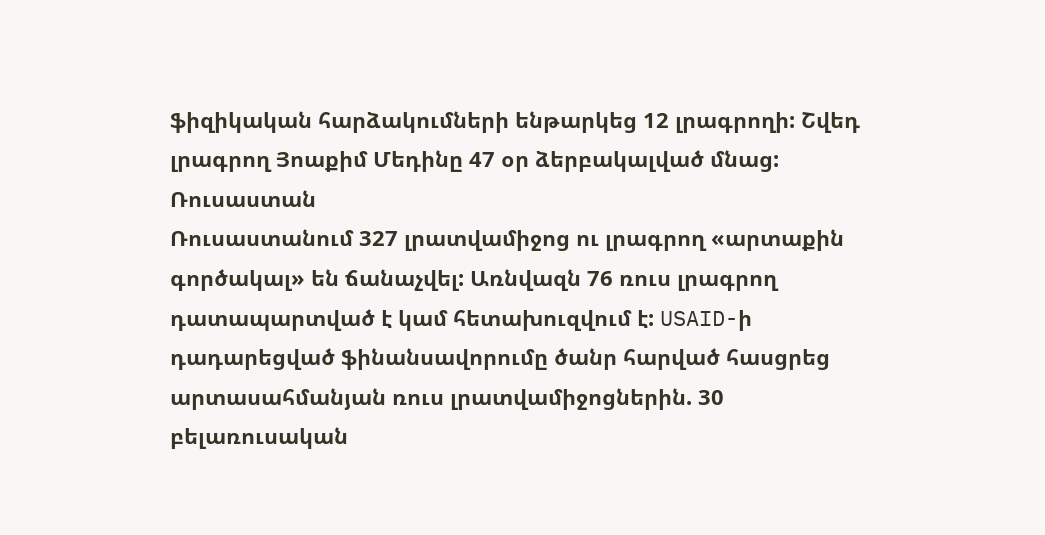ֆիզիկական հարձակումների ենթարկեց 12 լրագրողի: Շվեդ լրագրող Յոաքիմ Մեդինը 47 օր ձերբակալված մնաց:
Ռուսաստան
Ռուսաստանում 327 լրատվամիջոց ու լրագրող «արտաքին գործակալ» են ճանաչվել: Առնվազն 76 ռուս լրագրող դատապարտված է կամ հետախուզվում է: USAID-ի դադարեցված ֆինանսավորումը ծանր հարված հասցրեց արտասահմանյան ռուս լրատվամիջոցներին. 30 բելառուսական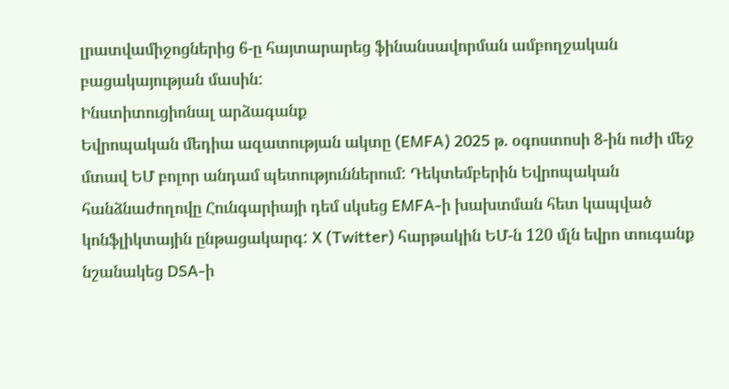լրատվամիջոցներից 6-ը հայտարարեց ֆինանսավորման ամբողջական բացակայության մասին:
Ինստիտուցիոնալ արձագանք
Եվրոպական մեդիա ազատության ակտը (EMFA) 2025 թ. օգոստոսի 8-ին ուժի մեջ մտավ ԵՄ բոլոր անդամ պետություններում: Դեկտեմբերին Եվրոպական հանձնաժողովը Հունգարիայի դեմ սկսեց EMFA-ի խախտման հետ կապված կոնֆլիկտային ընթացակարգ: X (Twitter) հարթակին ԵՄ-ն 120 մլն եվրո տուգանք նշանակեց DSA-ի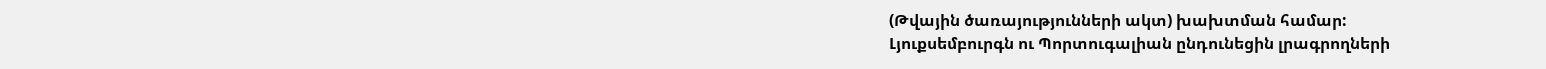(Թվային ծառայությունների ակտ) խախտման համար:
Լյուքսեմբուրգն ու Պորտուգալիան ընդունեցին լրագրողների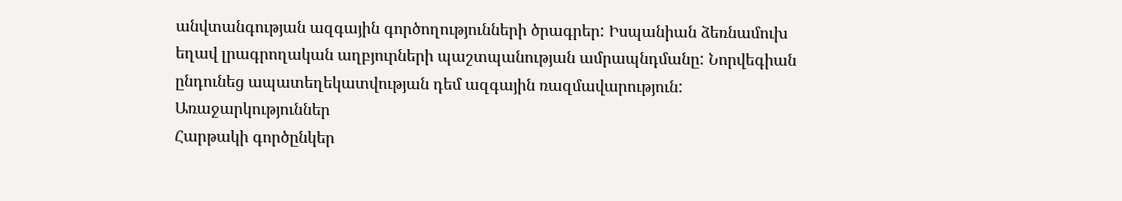անվտանգության ազգային գործողությունների ծրագրեր: Իսպանիան ձեռնամուխ եղավ լրագրողական աղբյուրների պաշտպանության ամրապնդմանը: Նորվեգիան ընդունեց ապատեղեկատվության դեմ ազգային ռազմավարություն:
Առաջարկություններ
Հարթակի գործընկեր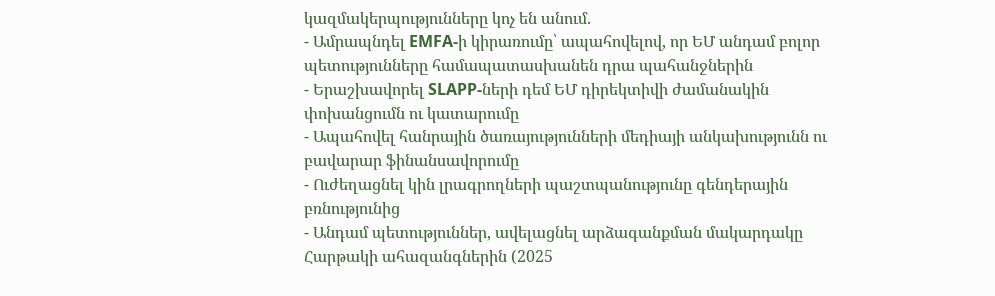կազմակերպությունները կոչ են անում.
- Ամրապնդել EMFA-ի կիրառումը՝ ապահովելով, որ ԵՄ անդամ բոլոր պետությունները համապատասխանեն դրա պահանջներին
- Երաշխավորել SLAPP-ների դեմ ԵՄ դիրեկտիվի ժամանակին փոխանցումն ու կատարումը
- Ապահովել հանրային ծառայությունների մեդիայի անկախությունն ու բավարար ֆինանսավորումը
- Ուժեղացնել կին լրագրողների պաշտպանությունը գենդերային բռնությունից
- Անդամ պետություններ, ավելացնել արձագանքման մակարդակը Հարթակի ահազանգներին (2025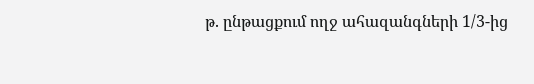թ. ընթացքում ողջ ահազանգների 1/3-ից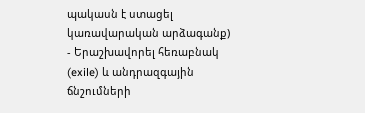պակասն է ստացել կառավարական արձագանք)
- Երաշխավորել հեռաբնակ (exile) և անդրազգային ճնշումների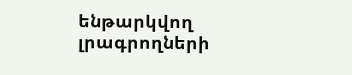ենթարկվող լրագրողների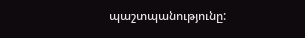պաշտպանությունը: